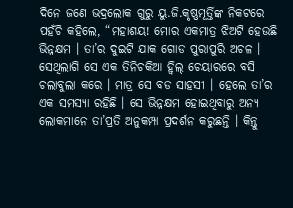ଦିନେ ଜଣେ ଭଦ୍ରଲୋକ ଗୁରୁ ୟୁ.ଜି.କୃଷ୍ଣମୂର୍ତ୍ତିଙ୍କ ନିକଟରେ ପହଁଚି କହିଲେ, “ମହାଶୟ! ମୋର ଏକମାତ୍ର ଝିଅଟି ହେଉଛି ଭିନ୍ନକ୍ଷମ । ତା’ର ଦୁଇଟି ଯାକ ଗୋଡ ପୁରାପୁରି ଅଚଳ । ସେଥିଲାଗି ସେ ଏକ ତିନିଚକିଆ ହ୍ୱିଲ୍ ଚେୟାରରେ ବସି ଚଲାବୁଲା କରେ । ମାତ୍ର ସେ ବଡ ସାହସୀ । ହେଲେ ତା’ର ଏକ ସମସ୍ୟା ରହିଛି । ସେ ଭିନ୍ନକ୍ଷମ ହୋଇଥିବାରୁ ଅନ୍ୟ ଲୋକମାନେ ତା’ପ୍ରତି ଅନୁକମ୍ପା ପ୍ରଦର୍ଶନ କରୁଛନ୍ତି । କିନ୍ତୁ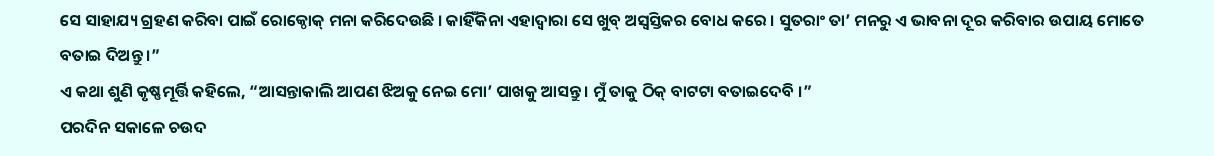ସେ ସାହାଯ୍ୟ ଗ୍ରହଣ କରିବା ପାଇଁ ରୋକ୍ଠୋକ୍ ମନା କରିଦେଉଛି । କାହିଁକିନା ଏହାଦ୍ୱାରା ସେ ଖୁବ୍ ଅସ୍ୱସ୍ତିକର ବୋଧ କରେ । ସୁତରାଂ ତା’ ମନରୁ ଏ ଭାବନା ଦୂର କରିବାର ଉପାୟ ମୋତେ ବତାଇ ଦିଅନ୍ତୁ ।”
ଏ କଥା ଶୁଣି କୃଷ୍ଣମୂର୍ତ୍ତି କହିଲେ, “ଆସନ୍ତାକାଲି ଆପଣ ଝିଅକୁ ନେଇ ମୋ’ ପାଖକୁ ଆସନ୍ତୁ । ମୁଁ ତାକୁ ଠିକ୍ ବାଟଟା ବତାଇଦେବି ।”
ପରଦିନ ସକାଳେ ଚଉଦ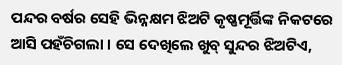ପନ୍ଦର ବର୍ଷର ସେହି ଭିନ୍ନକ୍ଷମ ଝିଅଟି କୃଷ୍ଣମୂର୍ତ୍ତିଙ୍କ ନିକଟରେ ଆସି ପହଁଚିଗଲା । ସେ ଦେଖିଲେ ଖୁବ୍ ସୁନ୍ଦର ଝିଅଟିଏ,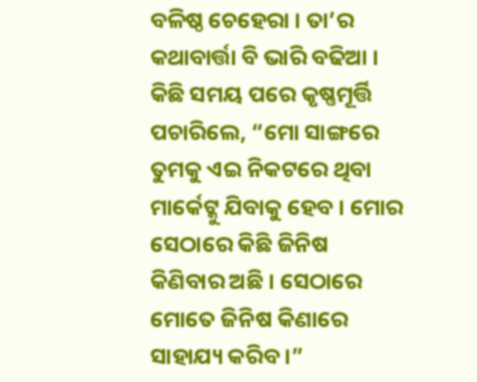ବଳିଷ୍ଠ ଚେହେରା । ତା’ର କଥାବାର୍ତ୍ତା ବି ଭାରି ବଢିଆ ।
କିଛି ସମୟ ପରେ କୃଷ୍ଣମୂର୍ତ୍ତି ପଚାରିଲେ, “ମୋ ସାଙ୍ଗରେ ତୁମକୁ ଏଇ ନିକଟରେ ଥିବା ମାର୍କେଟ୍କୁ ଯିବାକୁ ହେବ । ମୋର ସେଠାରେ କିଛି ଜିନିଷ କିଣିବାର ଅଛି । ସେଠାରେ ମୋତେ ଜିନିଷ କିଣାରେ ସାହାଯ୍ୟ କରିବ ।”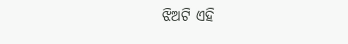ଝିଅଟି ଏହି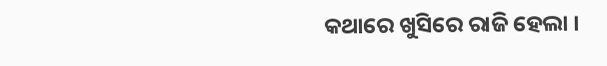କଥାରେ ଖୁସିରେ ରାଜି ହେଲା ।